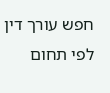חפש עורך דין לפי תחום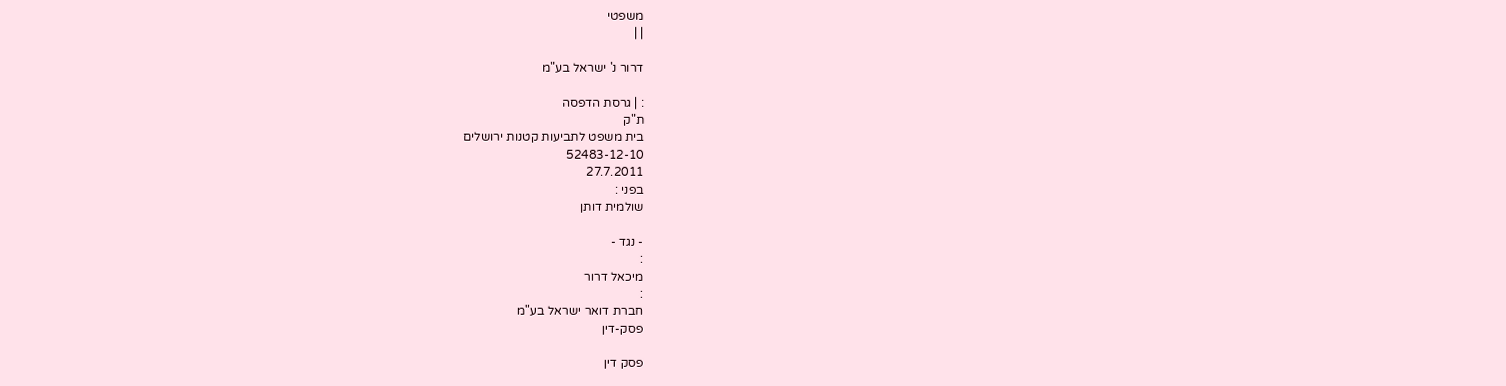משפטי
| |

דרור נ' ישראל בע"מ

: | גרסת הדפסה
ת"ק
בית משפט לתביעות קטנות ירושלים
52483-12-10
27.7.2011
בפני :
שולמית דותן

- נגד -
:
מיכאל דרור
:
חברת דואר ישראל בע"מ
פסק-דין

פסק דין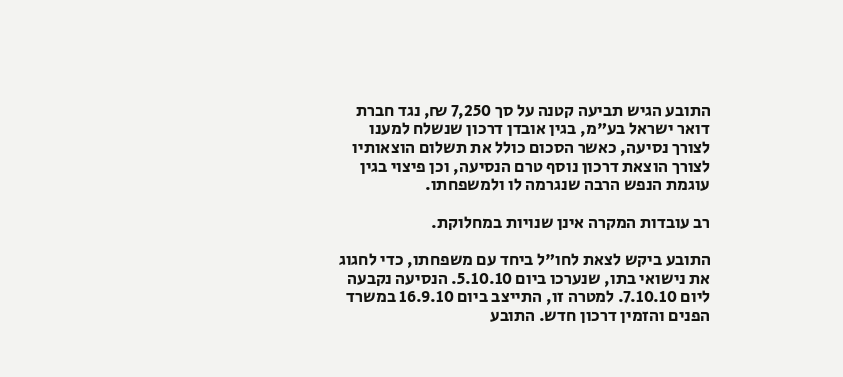התובע הגיש תביעה קטנה על סך 7,250 ₪, נגד חברת דואר ישראל בע"מ, בגין אובדן דרכון שנשלח למענו לצורך נסיעה, כאשר הסכום כולל את תשלום הוצאותיו לצורך הוצאת דרכון נוסף טרם הנסיעה, וכן פיצוי בגין עוגמת הנפש הרבה שנגרמה לו ולמשפחתו.

רב עובדות המקרה אינן שנויות במחלוקת.

התובע ביקש לצאת לחו"ל ביחד עם משפחתו, כדי לחגוג את נישואי בתו, שנערכו ביום 5.10.10. הנסיעה נקבעה ליום 7.10.10. למטרה זו, התייצב ביום 16.9.10 במשרד הפנים והזמין דרכון חדש. התובע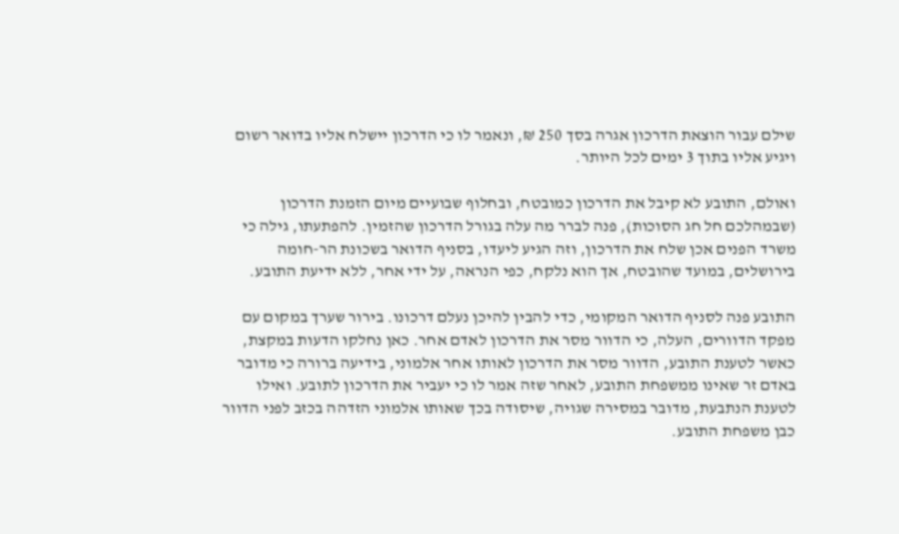שילם עבור הוצאת הדרכון אגרה בסך 250 ₪, ונאמר לו כי הדרכון יישלח אליו בדואר רשום ויגיע אליו בתוך 3 ימים לכל היותר.

ואולם, התובע לא קיבל את הדרכון כמובטח, ובחלוף שבועיים מיום הזמנת הדרכון (שבמהלכם חל חג הסוכות), פנה לברר מה עלה בגורל הדרכון שהזמין. להפתעתו, גילה כי משרד הפנים אכן שלח את הדרכון, וזה הגיע ליעדו, בסניף הדואר בשכונת הר-חומה בירושלים, במועד שהובטח, אך הוא נלקח, כפי הנראה, על ידי אחר, ללא ידיעת התובע.

התובע פנה לסניף הדואר המקומי, כדי להבין להיכן נעלם דרכונו. בירור שערך במקום עם מפקד הדוורים, העלה, כי הדוור מסר את הדרכון לאדם אחר. כאן נחלקו הדעות במקצת, כאשר לטענת התובע, הדוור מסר את הדרכון לאותו אחר אלמוני, בידיעה ברורה כי מדובר באדם זר שאינו ממשפחת התובע, לאחר שזה אמר לו כי יעביר את הדרכון לתובע. ואילו לטענת הנתבעת, מדובר במסירה שגויה, שיסודה בכך שאותו אלמוני הזדהה בכזב לפני הדוור כבן משפחת התובע.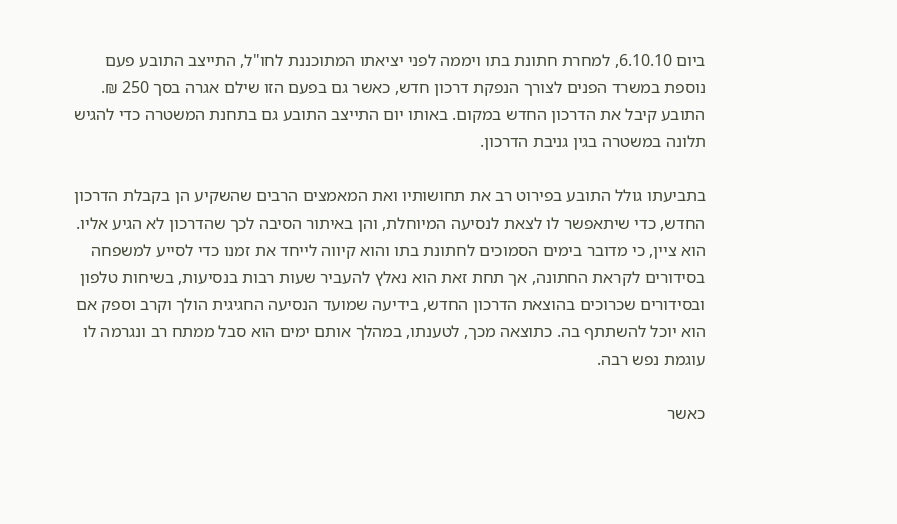ביום 6.10.10, למחרת חתונת בתו ויממה לפני יציאתו המתוכננת לחו"ל, התייצב התובע פעם נוספת במשרד הפנים לצורך הנפקת דרכון חדש, כאשר גם בפעם הזו שילם אגרה בסך 250 ₪. התובע קיבל את הדרכון החדש במקום. באותו יום התייצב התובע גם בתחנת המשטרה כדי להגיש תלונה במשטרה בגין גניבת הדרכון.

בתביעתו גולל התובע בפירוט רב את תחושותיו ואת המאמצים הרבים שהשקיע הן בקבלת הדרכון החדש, כדי שיתאפשר לו לצאת לנסיעה המיוחלת, והן באיתור הסיבה לכך שהדרכון לא הגיע אליו. הוא ציין, כי מדובר בימים הסמוכים לחתונת בתו והוא קיווה לייחד את זמנו כדי לסייע למשפחה בסידורים לקראת החתונה, אך תחת זאת הוא נאלץ להעביר שעות רבות בנסיעות, בשיחות טלפון ובסידורים שכרוכים בהוצאת הדרכון החדש, בידיעה שמועד הנסיעה החגיגית הולך וקרב וספק אם הוא יוכל להשתתף בה. כתוצאה מכך, לטענתו, במהלך אותם ימים הוא סבל ממתח רב ונגרמה לו עוגמת נפש רבה.

כאשר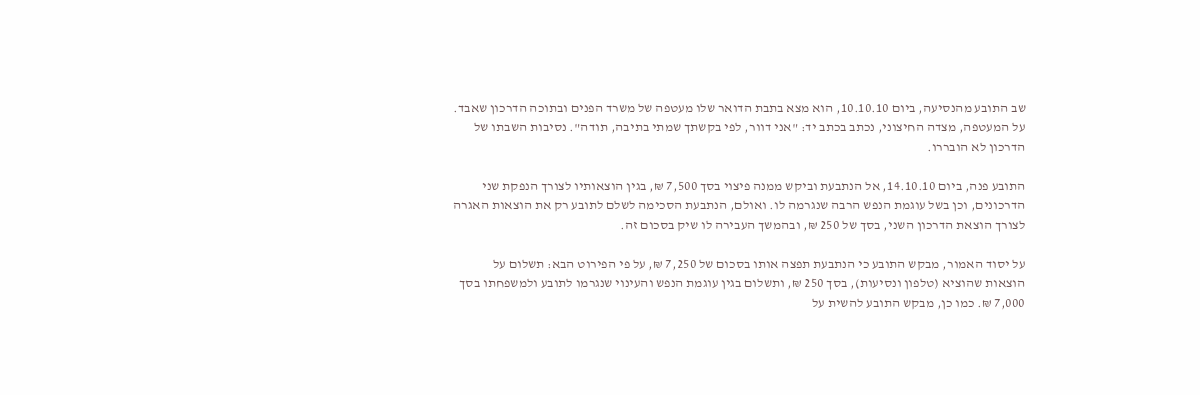שב התובע מהנסיעה, ביום 10.10.10, הוא מצא בתבת הדואר שלו מעטפה של משרד הפנים ובתוכה הדרכון שאבד. על המעטפה, מצדה החיצוני, נכתב בכתב יד: "אני דוור, לפי בקשתך שמתי בתיבה, תודה". נסיבות השבתו של הדרכון לא הובררו.

התובע פנה, ביום 14.10.10, אל הנתבעת וביקש ממנה פיצוי בסך 7,500 ₪, בגין הוצאותיו לצורך הנפקת שני הדרכונים, וכן בשל עוגמת הנפש הרבה שנגרמה לו. ואולם, הנתבעת הסכימה לשלם לתובע רק את הוצאות האגרה לצורך הוצאת הדרכון השני, בסך של 250 ₪, ובהמשך העבירה לו שיק בסכום זה.

על יסוד האמור, מבקש התובע כי הנתבעת תפצה אותו בסכום של 7,250 ₪, על פי הפירוט הבא: תשלום על הוצאות שהוציא (טלפון ונסיעות), בסך 250 ₪, ותשלום בגין עוגמת הנפש והעינוי שנגרמו לתובע ולמשפחתו בסך 7,000 ₪. כמו כן, מבקש התובע להשית על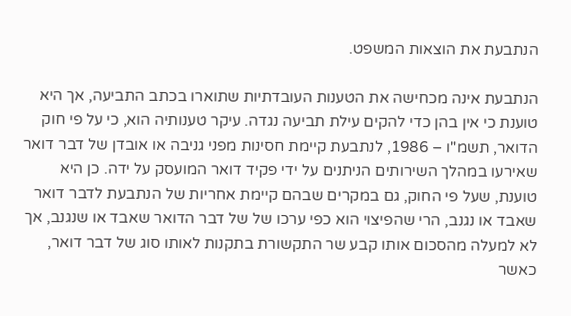הנתבעת את הוצאות המשפט.

הנתבעת אינה מכחישה את הטענות העובדתיות שתוארו בכתב התביעה, אך היא טוענת כי אין בהן כדי להקים עילת תביעה נגדה. עיקר טענותיה הוא, כי על פי חוק הדואר, תשמ"ו – 1986, לנתבעת קיימת חסינות מפני גניבה או אובדן של דבר דואר שאירעו במהלך השירותים הניתנים על ידי פקיד דואר המועסק על ידה. כן היא טוענת, שעל פי החוק, גם במקרים שבהם קיימת אחריות של הנתבעת לדבר דואר שאבד או נגנב, הרי שהפיצוי הוא כפי ערכו של של דבר הדואר שאבד או שנגנב, אך לא למעלה מהסכום אותו קבע שר התקשורת בתקנות לאותו סוג של דבר דואר, כאשר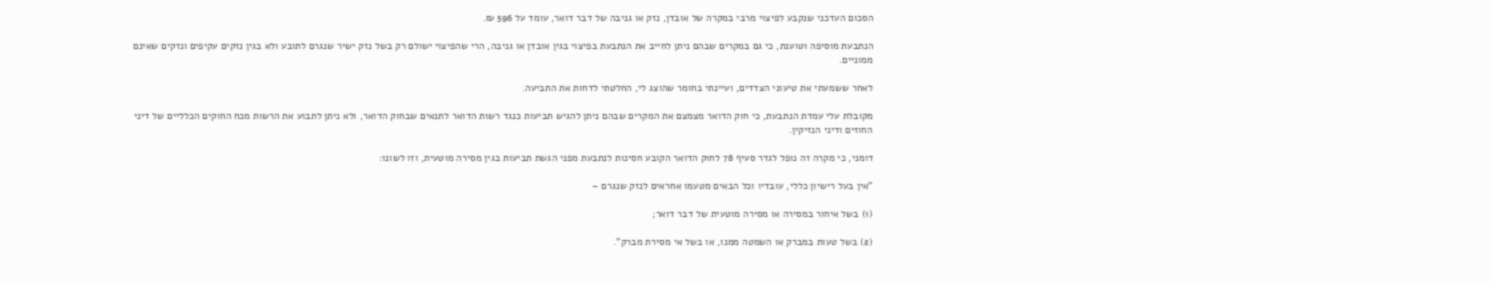הסכום העדכני שנקבע לפיצוי מרבי במקרה של אובדן, נזק או גניבה של דבר דואר, עומד על 596 ₪.

הנתבעת מוסיפה וטוענת, כי גם במקרים שבהם ניתן לחייב את הנתבעת בפיצוי בגין אובדן או גניבה, הרי שהפיצוי ישולם רק בשל נזק ישיר שנגרם לתובע ולא בגין נזקים עקיפים ונזקים שאינם ממוניים.

לאחר ששמעתי את טיעוני הצדדים, ועיינתי בחומר שהוצג לי, החלטתי לדחות את התביעה.

מקובלת עלי עמדת הנתבעת, כי חוק הדואר מצמצם את המקרים שבהם ניתן להגיש תביעות כנגד רשות הדואר לתנאים שבחוק הדואר, ולא ניתן לתבוע את הרשות מכח החוקים הכלליים של דיני החוזים ודיני הנזיקין.

דומני, כי מקרה זה נופל לגדר סעיף 78 לחוק הדואר הקובע חסינות לנתבעת מפני הגשת תביעות בגין מסירה מוטעית, וזו לשונו:

"אין בעל רישיון כללי, עובדיו וכל הבאים מטעמו אחראים לנזק שנגרם –

(1) בשל איחור במסירה או מסירה מוטעית של דבר דואר;

(2) בשל טעות במברק או השמטה ממנו, או בשל אי מסירת מברק".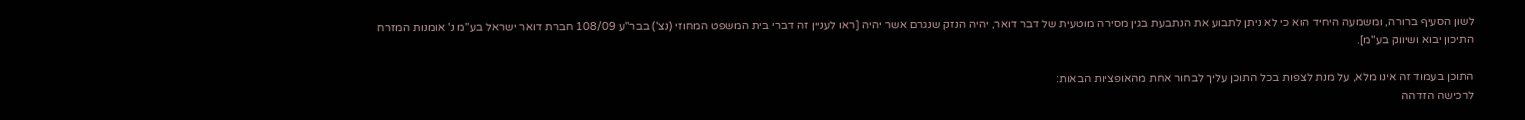לשון הסעיף ברורה, ומשמעה היחיד הוא כי לא ניתן לתבוע את הנתבעת בגין מסירה מוטעית של דבר דואר, יהיה הנזק שנגרם אשר יהיה [ראו לעניין זה דברי בית המשפט המחוזי (נצ') בבר"ע 108/09 חברת דואר ישראל בע"מ נ' אומנות המזרח התיכון יבוא ושיווק בע"מ].

התוכן בעמוד זה אינו מלא, על מנת לצפות בכל התוכן עליך לבחור אחת מהאופציות הבאות:
לרכישה הזדהה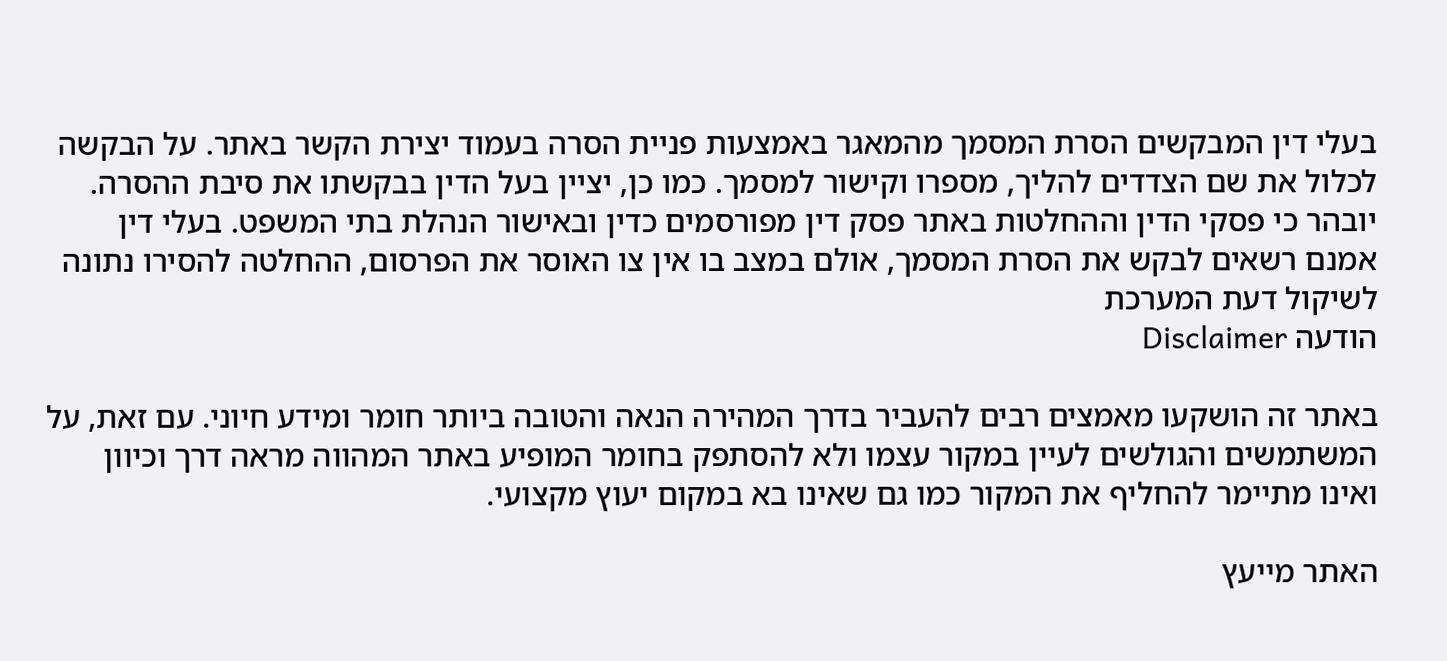בעלי דין המבקשים הסרת המסמך מהמאגר באמצעות פניית הסרה בעמוד יצירת הקשר באתר. על הבקשה לכלול את שם הצדדים להליך, מספרו וקישור למסמך. כמו כן, יציין בעל הדין בבקשתו את סיבת ההסרה. יובהר כי פסקי הדין וההחלטות באתר פסק דין מפורסמים כדין ובאישור הנהלת בתי המשפט. בעלי דין אמנם רשאים לבקש את הסרת המסמך, אולם במצב בו אין צו האוסר את הפרסום, ההחלטה להסירו נתונה לשיקול דעת המערכת
הודעה Disclaimer

באתר זה הושקעו מאמצים רבים להעביר בדרך המהירה הנאה והטובה ביותר חומר ומידע חיוני. עם זאת, על המשתמשים והגולשים לעיין במקור עצמו ולא להסתפק בחומר המופיע באתר המהווה מראה דרך וכיוון ואינו מתיימר להחליף את המקור כמו גם שאינו בא במקום יעוץ מקצועי.

האתר מייעץ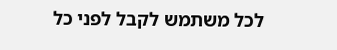לכל משתמש לקבל לפני כל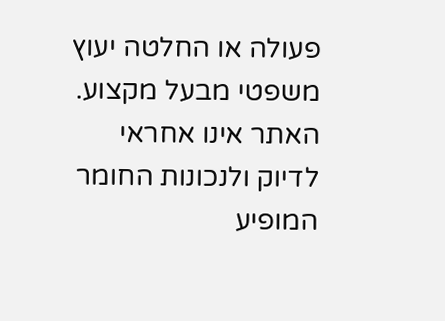פעולה או החלטה יעוץ משפטי מבעל מקצוע. האתר אינו אחראי לדיוק ולנכונות החומר המופיע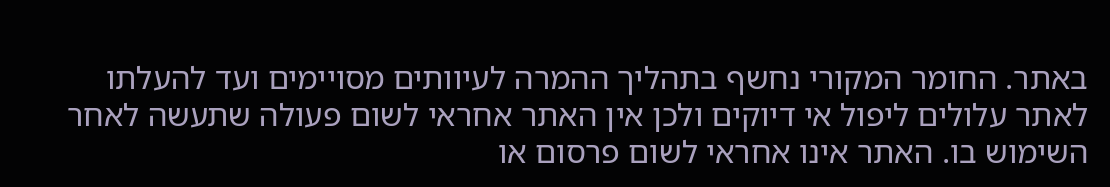באתר. החומר המקורי נחשף בתהליך ההמרה לעיוותים מסויימים ועד להעלתו לאתר עלולים ליפול אי דיוקים ולכן אין האתר אחראי לשום פעולה שתעשה לאחר השימוש בו. האתר אינו אחראי לשום פרסום או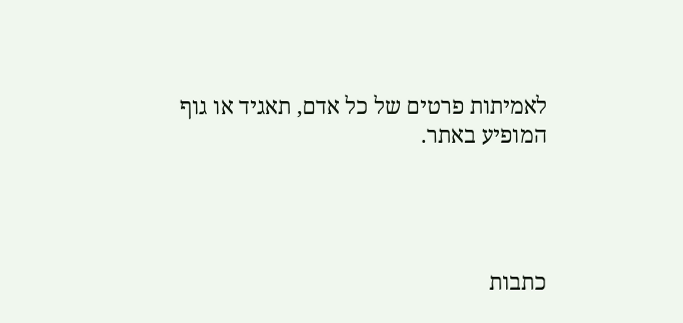לאמיתות פרטים של כל אדם, תאגיד או גוף המופיע באתר.




כתבות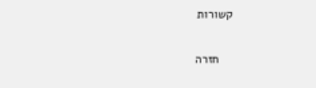קשורות

    חזרה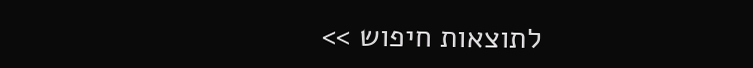לתוצאות חיפוש >>